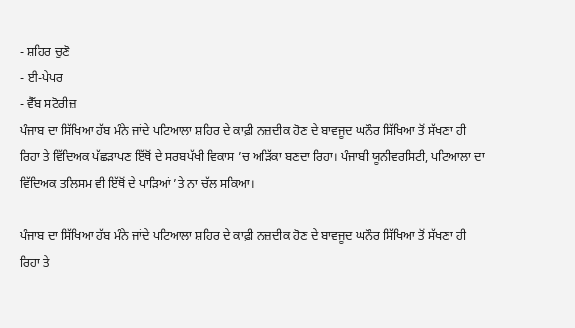- ਸ਼ਹਿਰ ਚੁਣੋ
- ਈ-ਪੇਪਰ
- ਵੈੱਬ ਸਟੋਰੀਜ਼
ਪੰਜਾਬ ਦਾ ਸਿੱਖਿਆ ਹੱਬ ਮੰਨੇ ਜਾਂਦੇ ਪਟਿਆਲਾ ਸ਼ਹਿਰ ਦੇ ਕਾਫ਼ੀ ਨਜ਼ਦੀਕ ਹੋਣ ਦੇ ਬਾਵਜੂਦ ਘਨੌਰ ਸਿੱਖਿਆ ਤੋਂ ਸੱਖਣਾ ਹੀ ਰਿਹਾ ਤੇ ਵਿੱਦਿਅਕ ਪੱਛੜਾਪਣ ਇੱਥੋਂ ਦੇ ਸਰਬਪੱਖੀ ਵਿਕਾਸ ’ਚ ਅੜਿੱਕਾ ਬਣਦਾ ਰਿਹਾ। ਪੰਜਾਬੀ ਯੂਨੀਵਰਸਿਟੀ, ਪਟਿਆਲਾ ਦਾ ਵਿੱਦਿਅਕ ਤਲਿਸਮ ਵੀ ਇੱਥੋਂ ਦੇ ਪਾੜਿਆਂ ’ਤੇ ਨਾ ਚੱਲ ਸਕਿਆ।

ਪੰਜਾਬ ਦਾ ਸਿੱਖਿਆ ਹੱਬ ਮੰਨੇ ਜਾਂਦੇ ਪਟਿਆਲਾ ਸ਼ਹਿਰ ਦੇ ਕਾਫ਼ੀ ਨਜ਼ਦੀਕ ਹੋਣ ਦੇ ਬਾਵਜੂਦ ਘਨੌਰ ਸਿੱਖਿਆ ਤੋਂ ਸੱਖਣਾ ਹੀ ਰਿਹਾ ਤੇ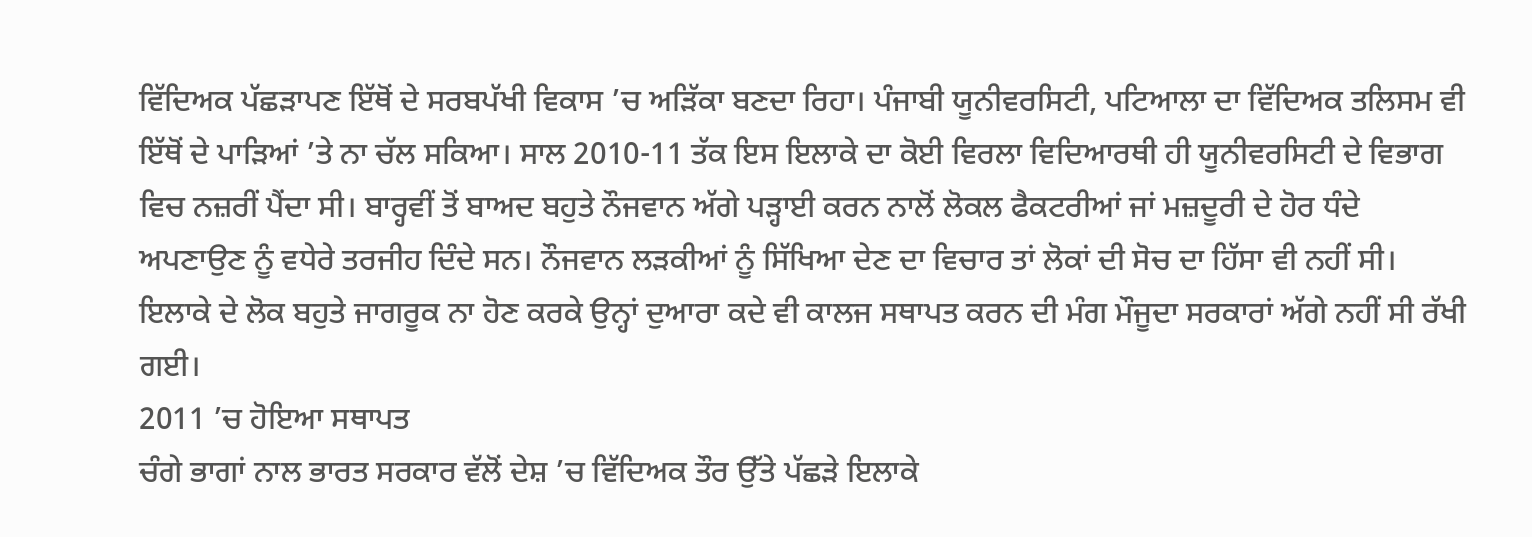ਵਿੱਦਿਅਕ ਪੱਛੜਾਪਣ ਇੱਥੋਂ ਦੇ ਸਰਬਪੱਖੀ ਵਿਕਾਸ ’ਚ ਅੜਿੱਕਾ ਬਣਦਾ ਰਿਹਾ। ਪੰਜਾਬੀ ਯੂਨੀਵਰਸਿਟੀ, ਪਟਿਆਲਾ ਦਾ ਵਿੱਦਿਅਕ ਤਲਿਸਮ ਵੀ ਇੱਥੋਂ ਦੇ ਪਾੜਿਆਂ ’ਤੇ ਨਾ ਚੱਲ ਸਕਿਆ। ਸਾਲ 2010-11 ਤੱਕ ਇਸ ਇਲਾਕੇ ਦਾ ਕੋਈ ਵਿਰਲਾ ਵਿਦਿਆਰਥੀ ਹੀ ਯੂਨੀਵਰਸਿਟੀ ਦੇ ਵਿਭਾਗ ਵਿਚ ਨਜ਼ਰੀਂ ਪੈਂਦਾ ਸੀ। ਬਾਰ੍ਹਵੀਂ ਤੋਂ ਬਾਅਦ ਬਹੁਤੇ ਨੌਜਵਾਨ ਅੱਗੇ ਪੜ੍ਹਾਈ ਕਰਨ ਨਾਲੋਂ ਲੋਕਲ ਫੈਕਟਰੀਆਂ ਜਾਂ ਮਜ਼ਦੂਰੀ ਦੇ ਹੋਰ ਧੰਦੇ ਅਪਣਾਉਣ ਨੂੰ ਵਧੇਰੇ ਤਰਜੀਹ ਦਿੰਦੇ ਸਨ। ਨੌਜਵਾਨ ਲੜਕੀਆਂ ਨੂੰ ਸਿੱਖਿਆ ਦੇਣ ਦਾ ਵਿਚਾਰ ਤਾਂ ਲੋਕਾਂ ਦੀ ਸੋਚ ਦਾ ਹਿੱਸਾ ਵੀ ਨਹੀਂ ਸੀ। ਇਲਾਕੇ ਦੇ ਲੋਕ ਬਹੁਤੇ ਜਾਗਰੂਕ ਨਾ ਹੋਣ ਕਰਕੇ ਉਨ੍ਹਾਂ ਦੁਆਰਾ ਕਦੇ ਵੀ ਕਾਲਜ ਸਥਾਪਤ ਕਰਨ ਦੀ ਮੰਗ ਮੌਜੂਦਾ ਸਰਕਾਰਾਂ ਅੱਗੇ ਨਹੀਂ ਸੀ ਰੱਖੀ ਗਈ।
2011 ’ਚ ਹੋਇਆ ਸਥਾਪਤ
ਚੰਗੇ ਭਾਗਾਂ ਨਾਲ ਭਾਰਤ ਸਰਕਾਰ ਵੱਲੋਂ ਦੇਸ਼ ’ਚ ਵਿੱਦਿਅਕ ਤੌਰ ਉੱਤੇ ਪੱਛੜੇ ਇਲਾਕੇ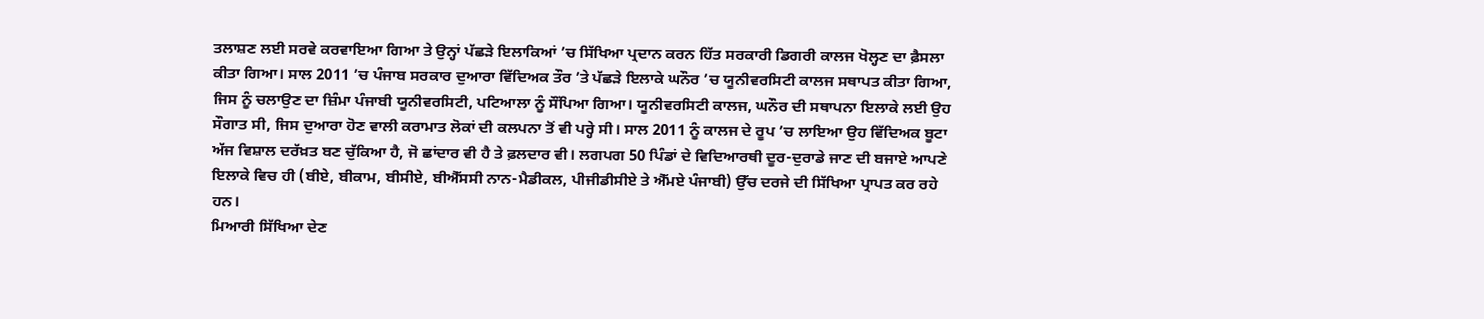ਤਲਾਸ਼ਣ ਲਈ ਸਰਵੇ ਕਰਵਾਇਆ ਗਿਆ ਤੇ ਉਨ੍ਹਾਂ ਪੱਛੜੇ ਇਲਾਕਿਆਂ ’ਚ ਸਿੱਖਿਆ ਪ੍ਰਦਾਨ ਕਰਨ ਹਿੱਤ ਸਰਕਾਰੀ ਡਿਗਰੀ ਕਾਲਜ ਖੋਲ੍ਹਣ ਦਾ ਫ਼ੈਸਲਾ ਕੀਤਾ ਗਿਆ। ਸਾਲ 2011 ’ਚ ਪੰਜਾਬ ਸਰਕਾਰ ਦੁਆਰਾ ਵਿੱਦਿਅਕ ਤੌਰ ’ਤੇ ਪੱਛੜੇ ਇਲਾਕੇ ਘਨੌਰ ’ਚ ਯੂਨੀਵਰਸਿਟੀ ਕਾਲਜ ਸਥਾਪਤ ਕੀਤਾ ਗਿਆ, ਜਿਸ ਨੂੰ ਚਲਾਉਣ ਦਾ ਜ਼ਿੰਮਾ ਪੰਜਾਬੀ ਯੂਨੀਵਰਸਿਟੀ, ਪਟਿਆਲਾ ਨੂੰ ਸੌਂਪਿਆ ਗਿਆ। ਯੂਨੀਵਰਸਿਟੀ ਕਾਲਜ, ਘਨੌਰ ਦੀ ਸਥਾਪਨਾ ਇਲਾਕੇ ਲਈ ਉਹ ਸੌਗਾਤ ਸੀ, ਜਿਸ ਦੁਆਰਾ ਹੋਣ ਵਾਲੀ ਕਰਾਮਾਤ ਲੋਕਾਂ ਦੀ ਕਲਪਨਾ ਤੋਂ ਵੀ ਪਰ੍ਹੇ ਸੀ। ਸਾਲ 2011 ਨੂੰ ਕਾਲਜ ਦੇ ਰੂਪ ’ਚ ਲਾਇਆ ਉਹ ਵਿੱਦਿਅਕ ਬੂਟਾ ਅੱਜ ਵਿਸ਼ਾਲ ਦਰੱਖ਼ਤ ਬਣ ਚੁੱਕਿਆ ਹੈ, ਜੋ ਛਾਂਦਾਰ ਵੀ ਹੈ ਤੇ ਫ਼ਲਦਾਰ ਵੀ। ਲਗਪਗ 50 ਪਿੰਡਾਂ ਦੇ ਵਿਦਿਆਰਥੀ ਦੂਰ-ਦੁਰਾਡੇ ਜਾਣ ਦੀ ਬਜਾਏ ਆਪਣੇ ਇਲਾਕੇ ਵਿਚ ਹੀ (ਬੀਏ, ਬੀਕਾਮ, ਬੀਸੀਏ, ਬੀਐੱਸਸੀ ਨਾਨ-ਮੈਡੀਕਲ, ਪੀਜੀਡੀਸੀਏ ਤੇ ਐੱਮਏ ਪੰਜਾਬੀ) ਉੱਚ ਦਰਜੇ ਦੀ ਸਿੱਖਿਆ ਪ੍ਰਾਪਤ ਕਰ ਰਹੇ ਹਨ।
ਮਿਆਰੀ ਸਿੱਖਿਆ ਦੇਣ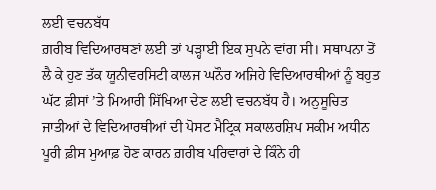ਲਈ ਵਚਨਬੱਧ
ਗ਼ਰੀਬ ਵਿਦਿਆਰਥਣਾਂ ਲਈ ਤਾਂ ਪੜ੍ਹਾਈ ਇਕ ਸੁਪਨੇ ਵਾਂਗ ਸੀ। ਸਥਾਪਨਾ ਤੋਂ ਲੈ ਕੇ ਹੁਣ ਤੱਕ ਯੂਨੀਵਰਸਿਟੀ ਕਾਲਜ ਘਨੌਰ ਅਜਿਹੇ ਵਿਦਿਆਰਥੀਆਂ ਨੂੰ ਬਹੁਤ ਘੱਟ ਫ਼ੀਸਾਂ ’ਤੇ ਮਿਆਰੀ ਸਿੱਖਿਆ ਦੇਣ ਲਈ ਵਚਨਬੱਧ ਹੈ। ਅਨੁਸੂਚਿਤ ਜਾਤੀਆਂ ਦੇ ਵਿਦਿਆਰਥੀਆਂ ਦੀ ਪੋਸਟ ਮੈਟ੍ਰਿਕ ਸਕਾਲਰਸ਼ਿਪ ਸਕੀਮ ਅਧੀਨ ਪੂਰੀ ਫ਼ੀਸ ਮੁਆਫ਼ ਹੋਣ ਕਾਰਨ ਗ਼ਰੀਬ ਪਰਿਵਾਰਾਂ ਦੇ ਕਿੰਨੇ ਹੀ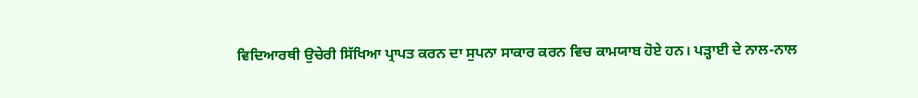ਵਿਦਿਆਰਥੀ ਉਚੇਰੀ ਸਿੱਖਿਆ ਪ੍ਰਾਪਤ ਕਰਨ ਦਾ ਸੁਪਨਾ ਸਾਕਾਰ ਕਰਨ ਵਿਚ ਕਾਮਯਾਬ ਹੋਏ ਹਨ। ਪੜ੍ਹਾਈ ਦੇ ਨਾਲ-ਨਾਲ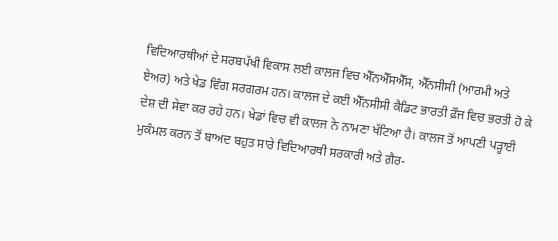ਵਿਦਿਆਰਥੀਆਂ ਦੇ ਸਰਬਪੱਖੀ ਵਿਕਾਸ ਲਈ ਕਾਲਜ ਵਿਚ ਐੱਨਐੱਸਐੱਸ, ਐੱਨਸੀਸੀ (ਆਰਮੀ ਅਤੇ ਏਅਰ) ਅਤੇ ਖੇਡ ਵਿੰਗ ਸਰਗਰਮ ਹਨ। ਕਾਲਜ ਦੇ ਕਈ ਐੱਨਸੀਸੀ ਕੈਡਿਟ ਭਾਰਤੀ ਫ਼ੌਜ ਵਿਚ ਭਰਤੀ ਹੋ ਕੇ ਦੇਸ਼ ਦੀ ਸੇਵਾ ਕਰ ਰਹੇ ਹਨ। ਖੇਡਾਂ ਵਿਚ ਵੀ ਕਾਲਜ ਨੇ ਨਾਮਣਾ ਖੱਟਿਆ ਹੈ। ਕਾਲਜ ਤੋਂ ਆਪਣੀ ਪੜ੍ਹਾਈ ਮੁਕੰਮਲ ਕਰਨ ਤੋਂ ਬਾਅਦ ਬਹੁਤ ਸਾਰੇ ਵਿਦਿਆਰਥੀ ਸਰਕਾਰੀ ਅਤੇ ਗ਼ੈਰ-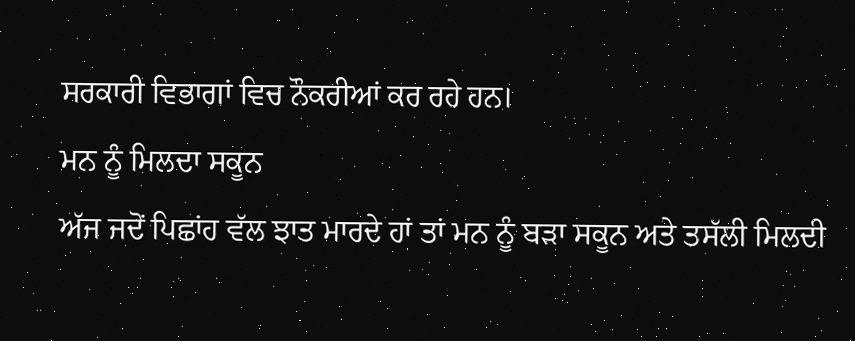ਸਰਕਾਰੀ ਵਿਭਾਗਾਂ ਵਿਚ ਨੌਕਰੀਆਂ ਕਰ ਰਹੇ ਹਨ।
ਮਨ ਨੂੰ ਮਿਲਦਾ ਸਕੂਨ
ਅੱਜ ਜਦੋਂ ਪਿਛਾਂਹ ਵੱਲ ਝਾਤ ਮਾਰਦੇ ਹਾਂ ਤਾਂ ਮਨ ਨੂੰ ਬੜਾ ਸਕੂਨ ਅਤੇ ਤਸੱਲੀ ਮਿਲਦੀ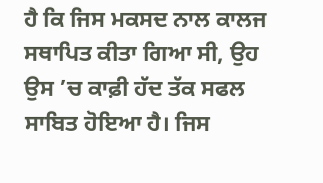ਹੈ ਕਿ ਜਿਸ ਮਕਸਦ ਨਾਲ ਕਾਲਜ ਸਥਾਪਿਤ ਕੀਤਾ ਗਿਆ ਸੀ, ਉਹ ਉਸ ’ਚ ਕਾਫ਼ੀ ਹੱਦ ਤੱਕ ਸਫਲ ਸਾਬਿਤ ਹੋਇਆ ਹੈ। ਜਿਸ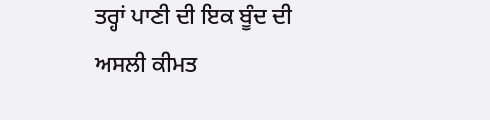ਤਰ੍ਹਾਂ ਪਾਣੀ ਦੀ ਇਕ ਬੂੰਦ ਦੀ ਅਸਲੀ ਕੀਮਤ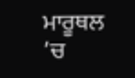ਮਾਰੂਥਲ ’ਚ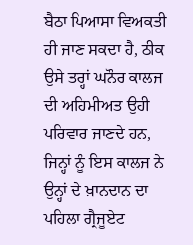ਬੈਠਾ ਪਿਆਸਾ ਵਿਅਕਤੀ ਹੀ ਜਾਣ ਸਕਦਾ ਹੈ, ਠੀਕ ਉਸੇ ਤਰ੍ਹਾਂ ਘਨੌਰ ਕਾਲਜ ਦੀ ਅਹਿਮੀਅਤ ਉਹੀ ਪਰਿਵਾਰ ਜਾਣਦੇ ਹਨ, ਜਿਨ੍ਹਾਂ ਨੂੰ ਇਸ ਕਾਲਜ ਨੇ ਉਨ੍ਹਾਂ ਦੇ ਖ਼ਾਨਦਾਨ ਦਾ ਪਹਿਲਾ ਗ੍ਰੈਜੂਏਟ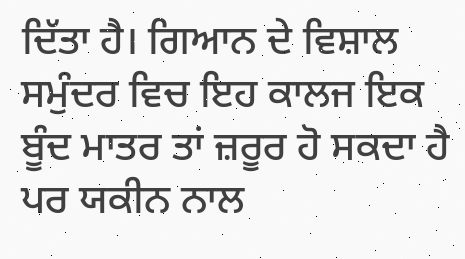ਦਿੱਤਾ ਹੈ। ਗਿਆਨ ਦੇ ਵਿਸ਼ਾਲ ਸਮੁੰਦਰ ਵਿਚ ਇਹ ਕਾਲਜ ਇਕ ਬੂੰਦ ਮਾਤਰ ਤਾਂ ਜ਼ਰੂਰ ਹੋ ਸਕਦਾ ਹੈ ਪਰ ਯਕੀਨ ਨਾਲ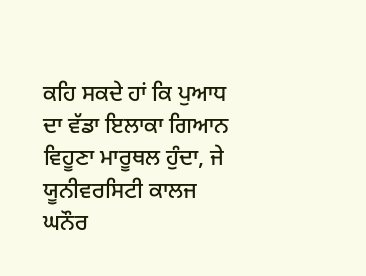ਕਹਿ ਸਕਦੇ ਹਾਂ ਕਿ ਪੁਆਧ ਦਾ ਵੱਡਾ ਇਲਾਕਾ ਗਿਆਨ ਵਿਹੂਣਾ ਮਾਰੂਥਲ ਹੁੰਦਾ, ਜੇ ਯੂਨੀਵਰਸਿਟੀ ਕਾਲਜ ਘਨੌਰ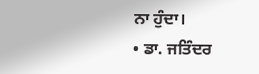ਨਾ ਹੁੰਦਾ।
• ਡਾ. ਜਤਿੰਦਰ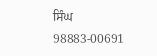ਸਿੰਘ
98883-00691